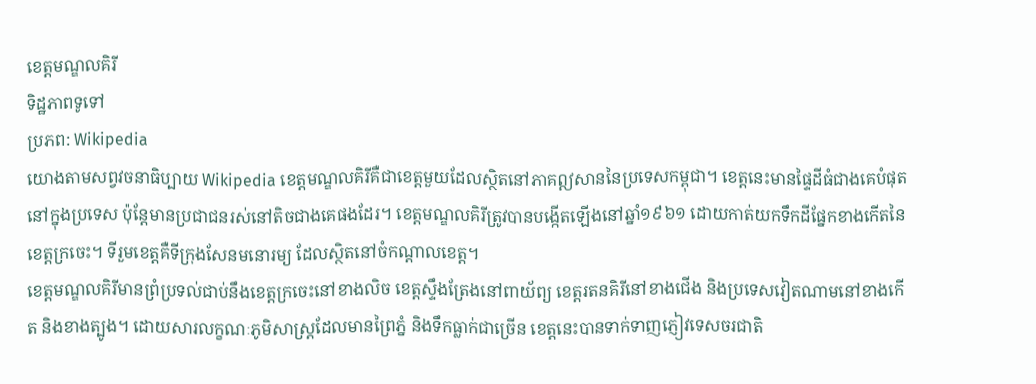ខេត្តមណ្ឌលគិរី
ទិដ្ឋភាពទូទៅ
ប្រភព: Wikipedia
យោងតាមសព្វវចនាធិប្បាយ Wikipedia ខេត្តមណ្ឌលគិរីគឺជាខេត្តមួយដែលស្ថិតនៅភាគឦសាននៃប្រទេសកម្ពុជា។ ខេត្តនេះមានផ្ទៃដីធំជាងគេបំផុតនៅក្នុងប្រទេស ប៉ុន្តែមានប្រជាជនរស់នៅតិចជាងគេផងដែរ។ ខេត្តមណ្ឌលគិរីត្រូវបានបង្កើតឡើងនៅឆ្នាំ១៩៦១ ដោយកាត់យកទឹកដីផ្នែកខាងកើតនៃខេត្តក្រចេះ។ ទីរួមខេត្តគឺទីក្រុងសែនមនោរម្យ ដែលស្ថិតនៅចំកណ្តាលខេត្ត។
ខេត្តមណ្ឌលគិរីមានព្រំប្រទល់ជាប់នឹងខេត្តក្រចេះនៅខាងលិច ខេត្តស្ទឹងត្រែងនៅពាយ័ព្យ ខេត្តរតនគិរីនៅខាងជើង និងប្រទេសវៀតណាមនៅខាងកើត និងខាងត្បូង។ ដោយសារលក្ខណៈភូមិសាស្ត្រដែលមានព្រៃភ្នំ និងទឹកធ្លាក់ជាច្រើន ខេត្តនេះបានទាក់ទាញភ្ញៀវទេសចរជាតិ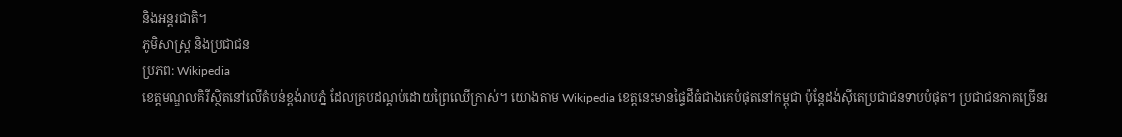និងអន្តរជាតិ។
ភូមិសាស្ត្រ និងប្រជាជន
ប្រភព: Wikipedia
ខេត្តមណ្ឌលគិរីស្ថិតនៅលើតំបន់ខ្ពង់រាបភ្នំ ដែលគ្របដណ្តប់ដោយព្រៃឈើក្រាស់។ យោងតាម Wikipedia ខេត្តនេះមានផ្ទៃដីធំជាងគេបំផុតនៅកម្ពុជា ប៉ុន្តែដង់ស៊ីតេប្រជាជនទាបបំផុត។ ប្រជាជនភាគច្រើនរ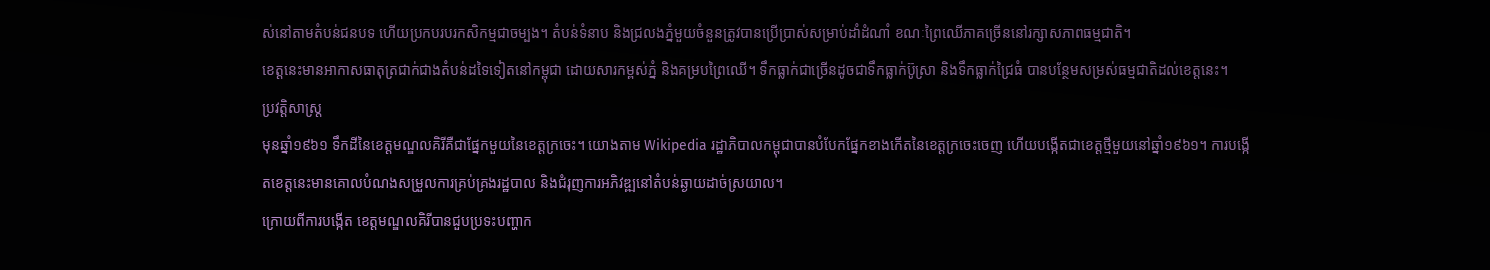ស់នៅតាមតំបន់ជនបទ ហើយប្រកបរបរកសិកម្មជាចម្បង។ តំបន់ទំនាប និងជ្រលងភ្នំមួយចំនួនត្រូវបានប្រើប្រាស់សម្រាប់ដាំដំណាំ ខណៈព្រៃឈើភាគច្រើននៅរក្សាសភាពធម្មជាតិ។
ខេត្តនេះមានអាកាសធាតុត្រជាក់ជាងតំបន់ដទៃទៀតនៅកម្ពុជា ដោយសារកម្ពស់ភ្នំ និងគម្របព្រៃឈើ។ ទឹកធ្លាក់ជាច្រើនដូចជាទឹកធ្លាក់ប៊ូស្រា និងទឹកធ្លាក់ជ្រៃធំ បានបន្ថែមសម្រស់ធម្មជាតិដល់ខេត្តនេះ។
ប្រវត្តិសាស្ត្រ
មុនឆ្នាំ១៩៦១ ទឹកដីនៃខេត្តមណ្ឌលគិរីគឺជាផ្នែកមួយនៃខេត្តក្រចេះ។ យោងតាម Wikipedia រដ្ឋាភិបាលកម្ពុជាបានបំបែកផ្នែកខាងកើតនៃខេត្តក្រចេះចេញ ហើយបង្កើតជាខេត្តថ្មីមួយនៅឆ្នាំ១៩៦១។ ការបង្កើតខេត្តនេះមានគោលបំណងសម្រួលការគ្រប់គ្រងរដ្ឋបាល និងជំរុញការអភិវឌ្ឍនៅតំបន់ឆ្ងាយដាច់ស្រយាល។
ក្រោយពីការបង្កើត ខេត្តមណ្ឌលគិរីបានជួបប្រទះបញ្ហាក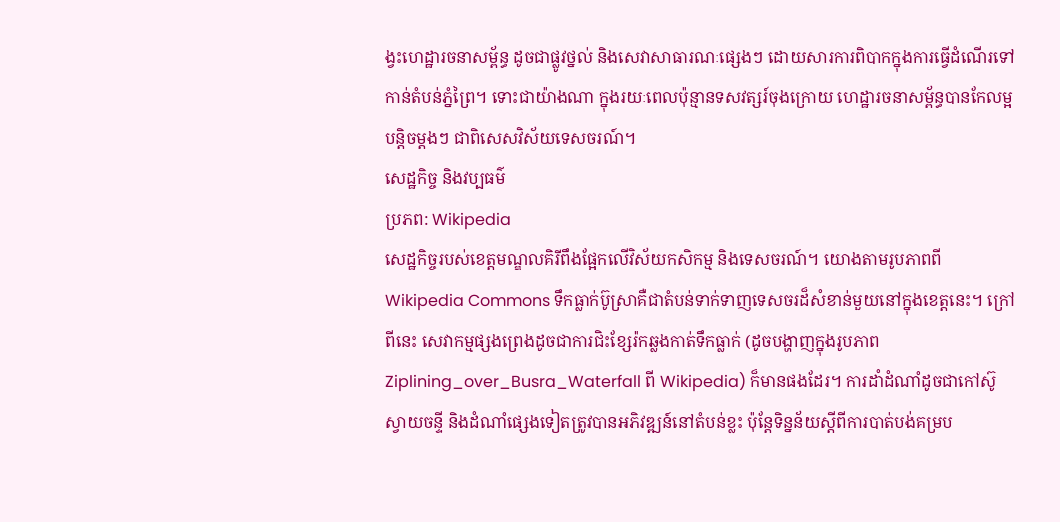ង្វះហេដ្ឋារចនាសម្ព័ន្ធ ដូចជាផ្លូវថ្នល់ និងសេវាសាធារណៈផ្សេងៗ ដោយសារការពិបាកក្នុងការធ្វើដំណើរទៅកាន់តំបន់ភ្នំព្រៃ។ ទោះជាយ៉ាងណា ក្នុងរយៈពេលប៉ុន្មានទសវត្សរ៍ចុងក្រោយ ហេដ្ឋារចនាសម្ព័ន្ធបានកែលម្អបន្តិចម្តងៗ ជាពិសេសវិស័យទេសចរណ៍។
សេដ្ឋកិច្ច និងវប្បធម៌
ប្រភព: Wikipedia
សេដ្ឋកិច្ចរបស់ខេត្តមណ្ឌលគិរីពឹងផ្អែកលើវិស័យកសិកម្ម និងទេសចរណ៍។ យោងតាមរូបភាពពី Wikipedia Commons ទឹកធ្លាក់ប៊ូស្រាគឺជាតំបន់ទាក់ទាញទេសចរដ៏សំខាន់មួយនៅក្នុងខេត្តនេះ។ ក្រៅពីនេះ សេវាកម្មផ្សងព្រេងដូចជាការជិះខ្សែរ៉កឆ្លងកាត់ទឹកធ្លាក់ (ដូចបង្ហាញក្នុងរូបភាព Ziplining_over_Busra_Waterfall ពី Wikipedia) ក៏មានផងដែរ។ ការដាំដំណាំដូចជាកៅស៊ូ ស្វាយចន្ទី និងដំណាំផ្សេងទៀតត្រូវបានអភិវឌ្ឍន៍នៅតំបន់ខ្លះ ប៉ុន្តែទិន្នន័យស្តីពីការបាត់បង់គម្រប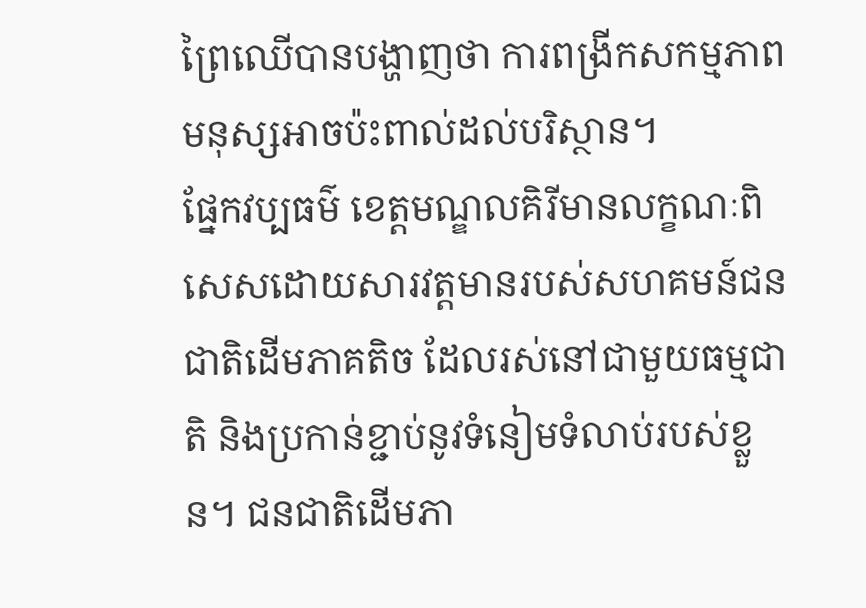ព្រៃឈើបានបង្ហាញថា ការពង្រីកសកម្មភាពមនុស្សអាចប៉ះពាល់ដល់បរិស្ថាន។
ផ្នែកវប្បធម៌ ខេត្តមណ្ឌលគិរីមានលក្ខណៈពិសេសដោយសារវត្តមានរបស់សហគមន៍ជនជាតិដើមភាគតិច ដែលរស់នៅជាមួយធម្មជាតិ និងប្រកាន់ខ្ជាប់នូវទំនៀមទំលាប់របស់ខ្លួន។ ជនជាតិដើមភា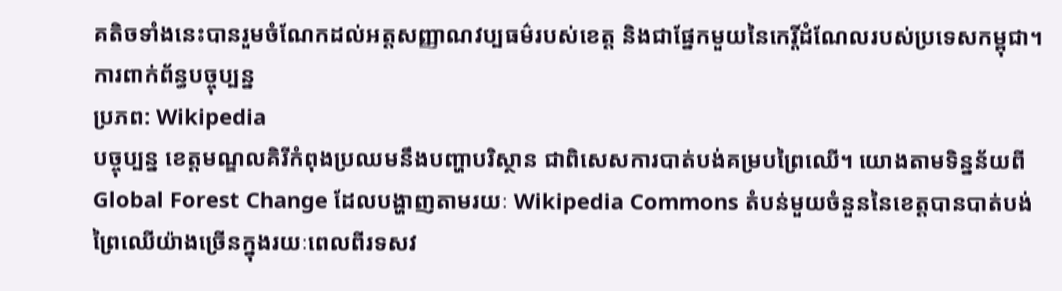គតិចទាំងនេះបានរួមចំណែកដល់អត្តសញ្ញាណវប្បធម៌របស់ខេត្ត និងជាផ្នែកមួយនៃកេរ្តិ៍ដំណែលរបស់ប្រទេសកម្ពុជា។
ការពាក់ព័ន្ធបច្ចុប្បន្ន
ប្រភព: Wikipedia
បច្ចុប្បន្ន ខេត្តមណ្ឌលគិរីកំពុងប្រឈមនឹងបញ្ហាបរិស្ថាន ជាពិសេសការបាត់បង់គម្របព្រៃឈើ។ យោងតាមទិន្នន័យពី Global Forest Change ដែលបង្ហាញតាមរយៈ Wikipedia Commons តំបន់មួយចំនួននៃខេត្តបានបាត់បង់ព្រៃឈើយ៉ាងច្រើនក្នុងរយៈពេលពីរទសវ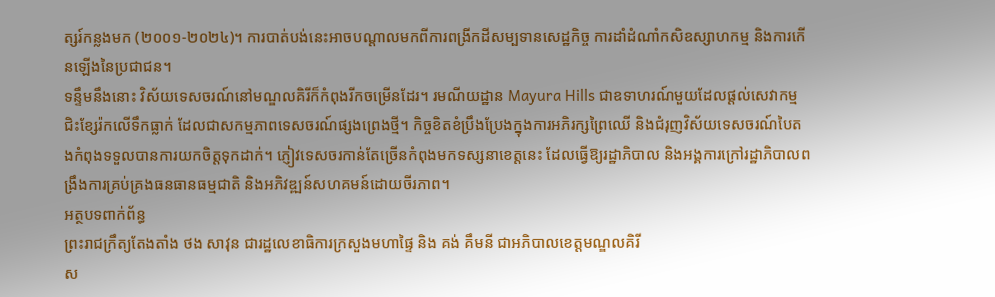ត្សរ៍កន្លងមក (២០០១-២០២៤)។ ការបាត់បង់នេះអាចបណ្តាលមកពីការពង្រីកដីសម្បទានសេដ្ឋកិច្ច ការដាំដំណាំកសិឧស្សាហកម្ម និងការកើនឡើងនៃប្រជាជន។
ទន្ទឹមនឹងនោះ វិស័យទេសចរណ៍នៅមណ្ឌលគិរីក៏កំពុងរីកចម្រើនដែរ។ រមណីយដ្ឋាន Mayura Hills ជាឧទាហរណ៍មួយដែលផ្តល់សេវាកម្មជិះខ្សែរ៉កលើទឹកធ្លាក់ ដែលជាសកម្មភាពទេសចរណ៍ផ្សងព្រេងថ្មី។ កិច្ចខិតខំប្រឹងប្រែងក្នុងការអភិរក្សព្រៃឈើ និងជំរុញវិស័យទេសចរណ៍បៃតងកំពុងទទួលបានការយកចិត្តទុកដាក់។ ភ្ញៀវទេសចរកាន់តែច្រើនកំពុងមកទស្សនាខេត្តនេះ ដែលធ្វើឱ្យរដ្ឋាភិបាល និងអង្គការក្រៅរដ្ឋាភិបាលពង្រឹងការគ្រប់គ្រងធនធានធម្មជាតិ និងអភិវឌ្ឍន៍សហគមន៍ដោយចីរភាព។
អត្ថបទពាក់ព័ន្ធ
ព្រះរាជក្រឹត្យតែងតាំង ថង សាវុន ជារដ្ឋលេខាធិការក្រសួងមហាផ្ទៃ និង គង់ គឹមនី ជាអភិបាលខេត្តមណ្ឌលគិរី
ស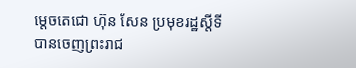ម្តេចតេជោ ហ៊ុន សែន ប្រមុខរដ្ឋស្តីទី បានចេញព្រះរាជ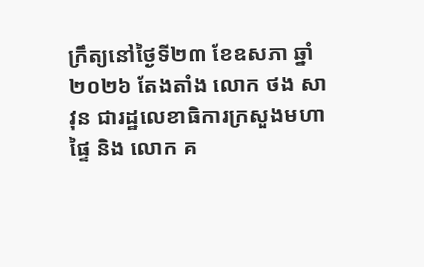ក្រឹត្យនៅថ្ងៃទី២៣ ខែឧសភា ឆ្នាំ២០២៦ តែងតាំង លោក ថង សាវុន ជារដ្ឋលេខាធិការក្រសួងមហាផ្ទៃ និង លោក គ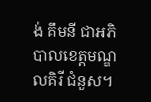ង់ គឹមនី ជាអភិបាលខេត្តមណ្ឌលគិរី ជំនួស។